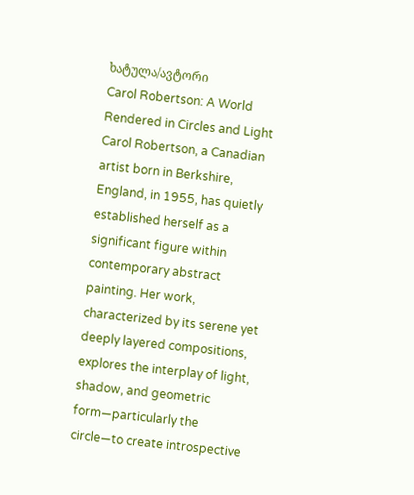ხატულა/ავტორი
Carol Robertson: A World Rendered in Circles and Light
Carol Robertson, a Canadian artist born in Berkshire, England, in 1955, has quietly established herself as a significant figure within contemporary abstract painting. Her work, characterized by its serene yet deeply layered compositions, explores the interplay of light, shadow, and geometric form—particularly the circle—to create introspective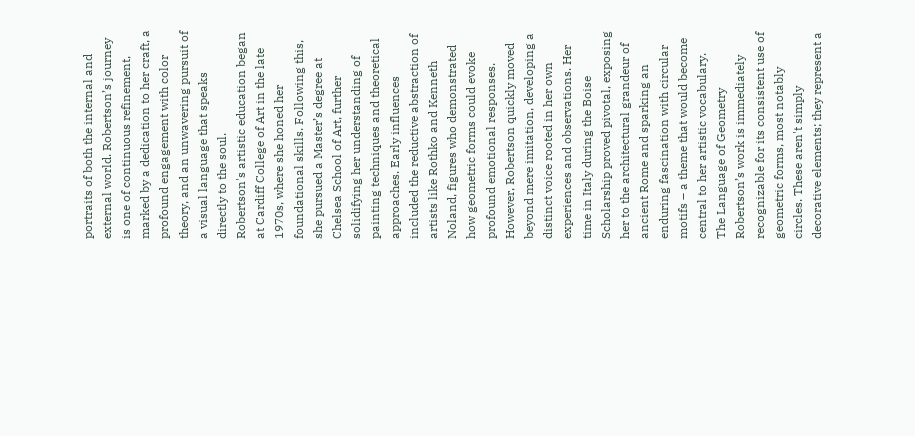portraits of both the internal and external world. Robertson’s journey is one of continuous refinement, marked by a dedication to her craft, a profound engagement with color theory, and an unwavering pursuit of a visual language that speaks directly to the soul.
Robertson's artistic education began at Cardiff College of Art in the late 1970s, where she honed her foundational skills. Following this, she pursued a Master’s degree at Chelsea School of Art, further solidifying her understanding of painting techniques and theoretical approaches. Early influences included the reductive abstraction of artists like Rothko and Kenneth Noland, figures who demonstrated how geometric forms could evoke profound emotional responses. However, Robertson quickly moved beyond mere imitation, developing a distinct voice rooted in her own experiences and observations. Her time in Italy during the Boise Scholarship proved pivotal, exposing her to the architectural grandeur of ancient Rome and sparking an enduring fascination with circular motifs – a theme that would become central to her artistic vocabulary.
The Language of Geometry
Robertson’s work is immediately recognizable for its consistent use of geometric forms, most notably circles. These aren't simply decorative elements; they represent a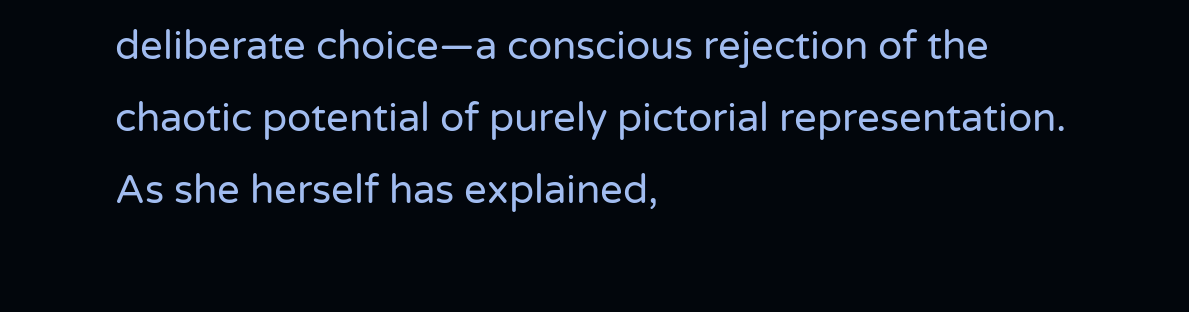deliberate choice—a conscious rejection of the chaotic potential of purely pictorial representation. As she herself has explained,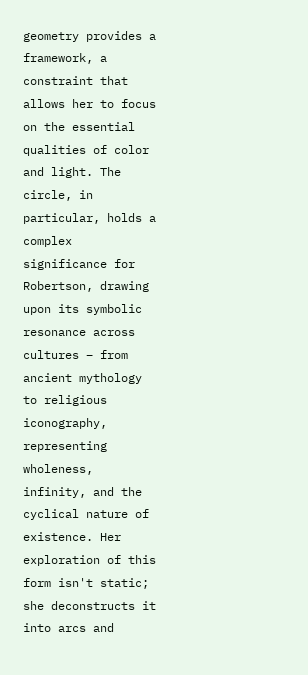geometry provides a framework, a constraint that allows her to focus on the essential qualities of color and light. The circle, in particular, holds a complex significance for Robertson, drawing upon its symbolic resonance across cultures – from ancient mythology to religious iconography, representing wholeness, infinity, and the cyclical nature of existence. Her exploration of this form isn't static; she deconstructs it into arcs and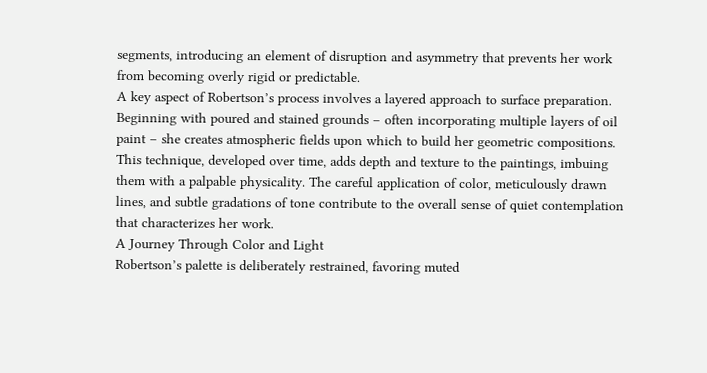segments, introducing an element of disruption and asymmetry that prevents her work from becoming overly rigid or predictable.
A key aspect of Robertson’s process involves a layered approach to surface preparation. Beginning with poured and stained grounds – often incorporating multiple layers of oil paint – she creates atmospheric fields upon which to build her geometric compositions. This technique, developed over time, adds depth and texture to the paintings, imbuing them with a palpable physicality. The careful application of color, meticulously drawn lines, and subtle gradations of tone contribute to the overall sense of quiet contemplation that characterizes her work.
A Journey Through Color and Light
Robertson’s palette is deliberately restrained, favoring muted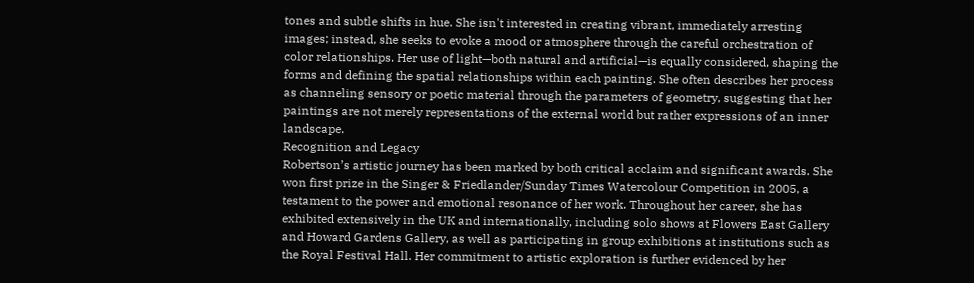tones and subtle shifts in hue. She isn't interested in creating vibrant, immediately arresting images; instead, she seeks to evoke a mood or atmosphere through the careful orchestration of color relationships. Her use of light—both natural and artificial—is equally considered, shaping the forms and defining the spatial relationships within each painting. She often describes her process as channeling sensory or poetic material through the parameters of geometry, suggesting that her paintings are not merely representations of the external world but rather expressions of an inner landscape.
Recognition and Legacy
Robertson’s artistic journey has been marked by both critical acclaim and significant awards. She won first prize in the Singer & Friedlander/Sunday Times Watercolour Competition in 2005, a testament to the power and emotional resonance of her work. Throughout her career, she has exhibited extensively in the UK and internationally, including solo shows at Flowers East Gallery and Howard Gardens Gallery, as well as participating in group exhibitions at institutions such as the Royal Festival Hall. Her commitment to artistic exploration is further evidenced by her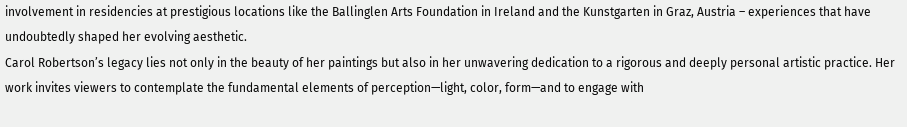involvement in residencies at prestigious locations like the Ballinglen Arts Foundation in Ireland and the Kunstgarten in Graz, Austria – experiences that have undoubtedly shaped her evolving aesthetic.
Carol Robertson’s legacy lies not only in the beauty of her paintings but also in her unwavering dedication to a rigorous and deeply personal artistic practice. Her work invites viewers to contemplate the fundamental elements of perception—light, color, form—and to engage with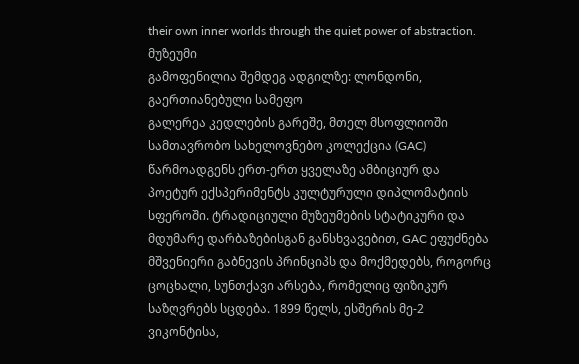their own inner worlds through the quiet power of abstraction.
მუზეუმი
გამოფენილია შემდეგ ადგილზე: ლონდონი, გაერთიანებული სამეფო
გალერეა კედლების გარეშე, მთელ მსოფლიოში
სამთავრობო სახელოვნებო კოლექცია (GAC) წარმოადგენს ერთ-ერთ ყველაზე ამბიციურ და პოეტურ ექსპერიმენტს კულტურული დიპლომატიის სფეროში. ტრადიციული მუზეუმების სტატიკური და მდუმარე დარბაზებისგან განსხვავებით, GAC ეფუძნება მშვენიერი გაბნევის პრინციპს და მოქმედებს, როგორც ცოცხალი, სუნთქავი არსება, რომელიც ფიზიკურ საზღვრებს სცდება. 1899 წელს, ესშერის მე-2 ვიკონტისა,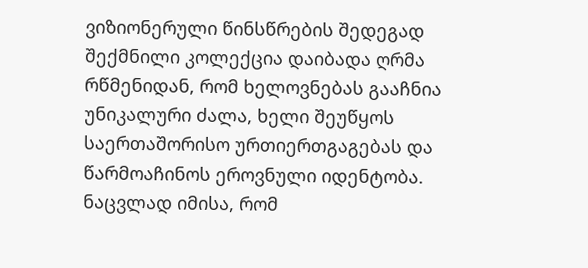ვიზიონერული წინსწრების შედეგად შექმნილი კოლექცია დაიბადა ღრმა რწმენიდან, რომ ხელოვნებას გააჩნია უნიკალური ძალა, ხელი შეუწყოს საერთაშორისო ურთიერთგაგებას და წარმოაჩინოს ეროვნული იდენტობა. ნაცვლად იმისა, რომ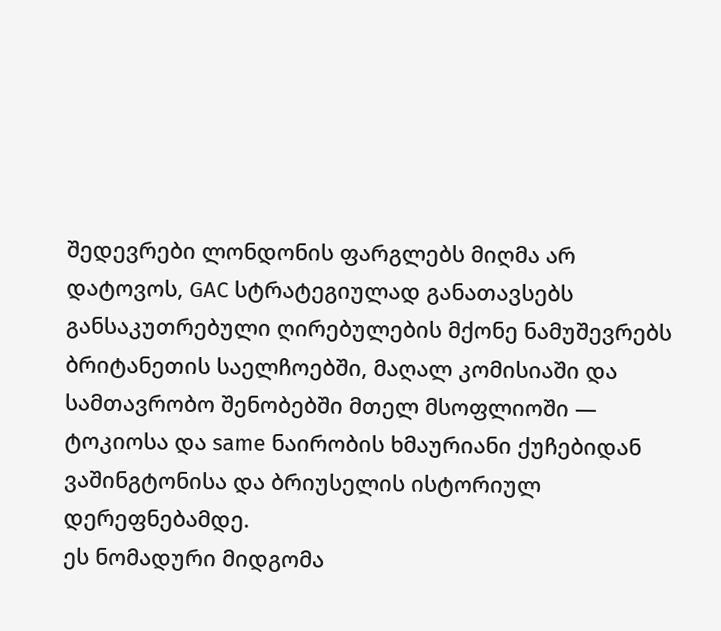შედევრები ლონდონის ფარგლებს მიღმა არ დატოვოს, GAC სტრატეგიულად განათავსებს განსაკუთრებული ღირებულების მქონე ნამუშევრებს ბრიტანეთის საელჩოებში, მაღალ კომისიაში და სამთავრობო შენობებში მთელ მსოფლიოში — ტოკიოსა და same ნაირობის ხმაურიანი ქუჩებიდან ვაშინგტონისა და ბრიუსელის ისტორიულ დერეფნებამდე.
ეს ნომადური მიდგომა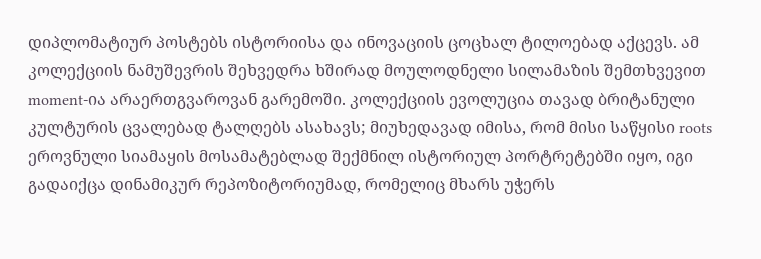დიპლომატიურ პოსტებს ისტორიისა და ინოვაციის ცოცხალ ტილოებად აქცევს. ამ კოლექციის ნამუშევრის შეხვედრა ხშირად მოულოდნელი სილამაზის შემთხვევით moment-ია არაერთგვაროვან გარემოში. კოლექციის ევოლუცია თავად ბრიტანული კულტურის ცვალებად ტალღებს ასახავს; მიუხედავად იმისა, რომ მისი საწყისი roots ეროვნული სიამაყის მოსამატებლად შექმნილ ისტორიულ პორტრეტებში იყო, იგი გადაიქცა დინამიკურ რეპოზიტორიუმად, რომელიც მხარს უჭერს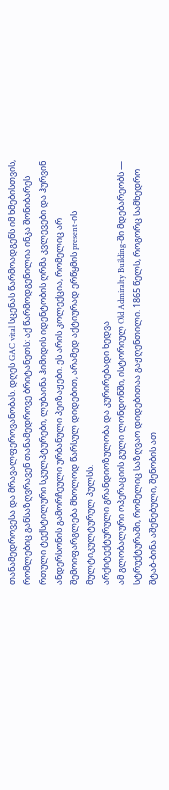თანამედროვესა და მრავალფეროვანობას. დღეს GAC vital სცენას წარმოადგენს იმ ხმებისთვის, რომლებიც განსაზღვრავენ თანამედროვე ბრიტანეთს: აქ წარმოდგენილია ინკა შონიბარეს რთული ტექსტილური სკულპტურები, ლუბაინა ჰიმიდის იდენტობის ღრმა კვლევები და ჰურვინ ანდერსონის გამორჩეული ურბანული პეიზაჟები. ეს არის კოლექცია, რომელიც არ შემოიფარგლება მხოლოდ წარსულ დიდებით, არამედ აქტიურად ერწყმის present-ის მულტიკულტურულ პულსს.
არქიტექტურული გრანდიოზულობა და კურირებადი ხედვა
ამ გლობალური ოპერაციის გული ლონდონში, ისტორიულ Old Admiralty Building-ში მდებარეობს — სტრუქტურაში, რომელიც საზღვაო დიდებითაა გაჟღენთილი. 1865 წელს, როგორც სამხედრო შტაბ-ბინა აშენებული, შენობის ათ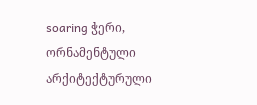soaring ჭერი, ორნამენტული არქიტექტურული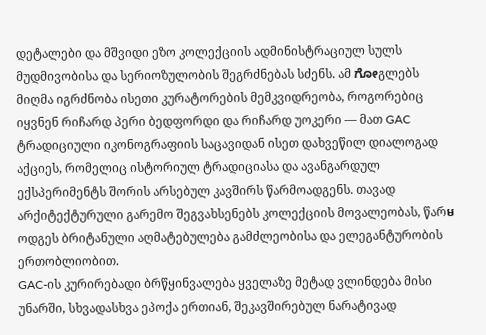დეტალები და მშვიდი ეზო კოლექციის ადმინისტრაციულ სულს მუდმივობისა და სერიოზულობის შეგრძნებას სძენს. ამ ಗೋგლებს მიღმა იგრძნობა ისეთი კურატორების მემკვიდრეობა, როგორებიც იყვნენ რიჩარდ პერი ბედფორდი და რიჩარდ უოკერი — მათ GAC ტრადიციული იკონოგრაფიის საცავიდან ისეთ დახვეწილ დიალოგად აქციეს, რომელიც ისტორიულ ტრადიციასა და ავანგარდულ ექსპერიმენტს შორის არსებულ კავშირს წარმოადგენს. თავად არქიტექტურული გარემო შეგვახსენებს კოლექციის მოვალეობას, წარមოდგეს ბრიტანული აღმატებულება გამძლეობისა და ელეგანტურობის ერთობლიობით.
GAC-ის კურირებადი ბრწყინვალება ყველაზე მეტად ვლინდება მისი უნარში, სხვადასხვა ეპოქა ერთიან, შეკავშირებულ ნარატივად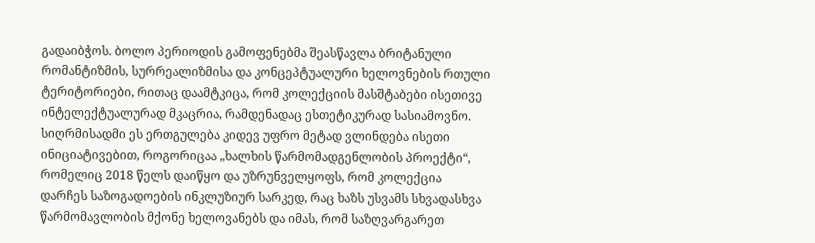გადაიბჭოს. ბოლო პერიოდის გამოფენებმა შეასწავლა ბრიტანული რომანტიზმის, სურრეალიზმისა და კონცეპტუალური ხელოვნების რთული ტერიტორიები, რითაც დაამტკიცა, რომ კოლექციის მასშტაბები ისეთივე ინტელექტუალურად მკაცრია, რამდენადაც ესთეტიკურად სასიამოვნო. სიღრმისადმი ეს ერთგულება კიდევ უფრო მეტად ვლინდება ისეთი ინიციატივებით, როგორიცაა „ხალხის წარმომადგენლობის პროექტი“, რომელიც 2018 წელს დაიწყო და უზრუნველყოფს, რომ კოლექცია დარჩეს საზოგადოების ინკლუზიურ სარკედ, რაც ხაზს უსვამს სხვადასხვა წარმომავლობის მქონე ხელოვანებს და იმას, რომ საზღვარგარეთ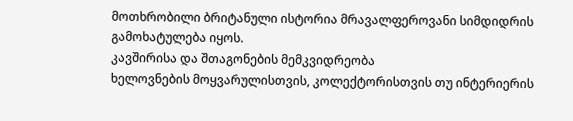მოთხრობილი ბრიტანული ისტორია მრავალფეროვანი სიმდიდრის გამოხატულება იყოს.
კავშირისა და შთაგონების მემკვიდრეობა
ხელოვნების მოყვარულისთვის, კოლექტორისთვის თუ ინტერიერის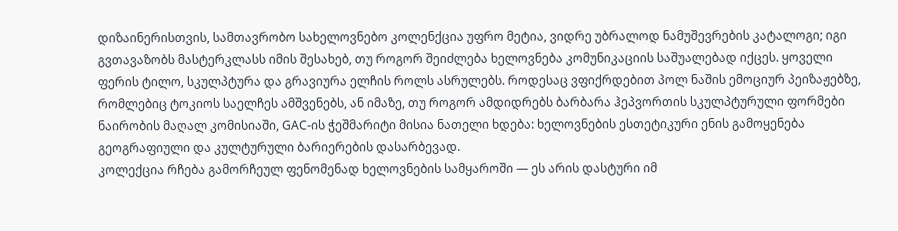დიზაინერისთვის, სამთავრობო სახელოვნებო კოლენქცია უფრო მეტია, ვიდრე უბრალოდ ნამუშევრების კატალოგი; იგი გვთავაზობს მასტერკლასს იმის შესახებ, თუ როგორ შეიძლება ხელოვნება კომუნიკაციის საშუალებად იქცეს. ყოველი ფერის ტილო, სკულპტურა და გრავიურა ელჩის როლს ასრულებს. როდესაც ვფიქრდებით პოლ ნაშის ემოციურ პეიზაჟებზე, რომლებიც ტოკიოს საელჩეს ამშვენებს, ან იმაზე, თუ როგორ ამდიდრებს ბარბარა ჰეპვორთის სკულპტურული ფორმები ნაირობის მაღალ კომისიაში, GAC-ის ჭეშმარიტი მისია ნათელი ხდება: ხელოვნების ესთეტიკური ენის გამოყენება გეოგრაფიული და კულტურული ბარიერების დასარბევად.
კოლექცია რჩება გამორჩეულ ფენომენად ხელოვნების სამყაროში — ეს არის დასტური იმ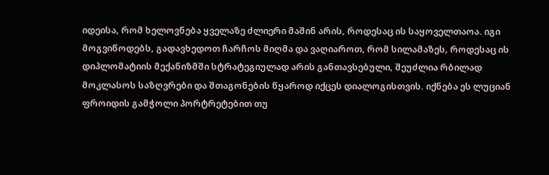იდეისა, რომ ხელოვნება ყველაზე ძლიერი მაშინ არის, როდესაც ის საყოველთაოა. იგი მოგვიწოდებს, გადავხედოთ ჩარჩოს მიღმა და ვაღიაროთ, რომ სილამაზეს, როდესაც ის დიპლომატიის მექანიზმში სტრატეგიულად არის განთავსებული, შეუძლია რბილად მოკლასოს საზღვრები და შთაგონების წყაროდ იქცეს დიალოგისთვის. იქნება ეს ლუციან ფროიდის გამჭოლი პორტრეტებით თუ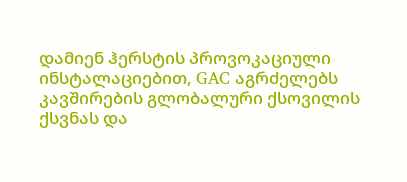დამიენ ჰერსტის პროვოკაციული ინსტალაციებით, GAC აგრძელებს კავშირების გლობალური ქსოვილის ქსვნას და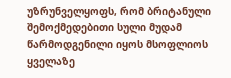უზრუნველყოფს, რომ ბრიტანული შემოქმედებითი სული მუდამ წარმოდგენილი იყოს მსოფლიოს ყველაზე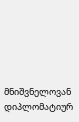მნიშვნელოვან დიპლომატიურ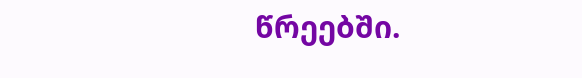წრეებში.